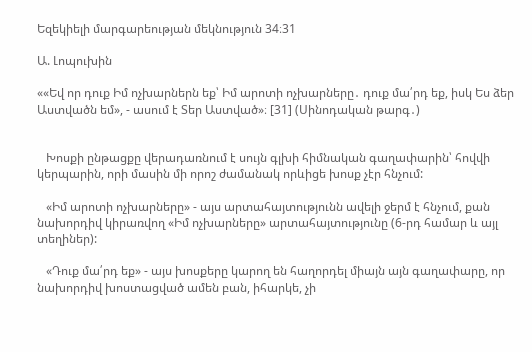Եզեկիելի մարգարեության մեկնություն 34։31

Ա. Լոպուխին

««Եվ որ դուք Իմ ոչխարներն եք՝ Իմ արոտի ոչխարները․ դուք մա՛րդ եք, իսկ Ես ձեր Աստվածն եմ», - ասում է Տեր Աստված»։ [31] (Սինոդական թարգ․)


   Խոսքի ընթացքը վերադառնում է սույն գլխի հիմնական գաղափարին՝ հովվի կերպարին, որի մասին մի որոշ ժամանակ որևիցե խոսք չէր հնչում:

   «Իմ արոտի ոչխարները» - այս արտահայտությունն ավելի ջերմ է հնչում, քան նախորդիվ կիրառվող «Իմ ոչխարները» արտահայտությունը (6-րդ համար և այլ տեղիներ):

   «Դուք մա՛րդ եք» - այս խոսքերը կարող են հաղորդել միայն այն գաղափարը, որ նախորդիվ խոստացված ամեն բան, իհարկե, չի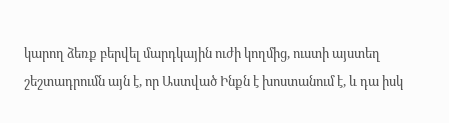կարող ձեռք բերվել մարդկային ուժի կողմից, ուստի այստեղ շեշտադրումն այն է, որ Աստված Ինքն է խոստանում է, և դա իսկ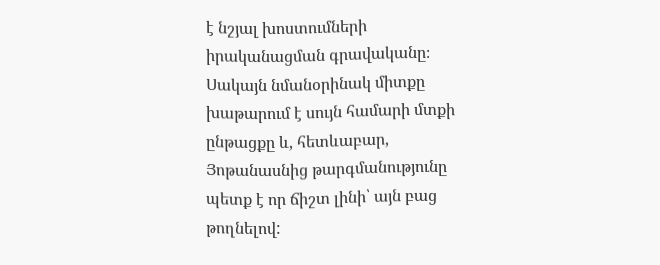է նշյալ խոստումների իրականացման գրավականը։ Սակայն նմանօրինակ միտքը խաթարում է սույն համարի մտքի ընթացքը և, հետևաբար, Յոթանասնից թարգմանությունը պետք է որ ճիշտ լինի՝ այն բաց թողնելով: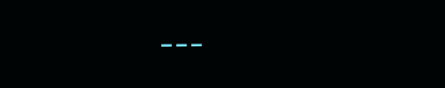---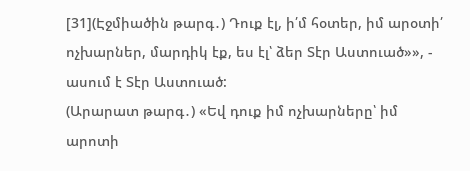[31](Էջմիածին թարգ․) Դուք էլ, ի՛մ հօտեր, իմ արօտի՛ ոչխարներ, մարդիկ էք, ես էլ՝ ձեր Տէր Աստուած»», - ասում է Տէր Աստուած:
(Արարատ թարգ․) «Եվ դուք իմ ոչխարները՝ իմ արոտի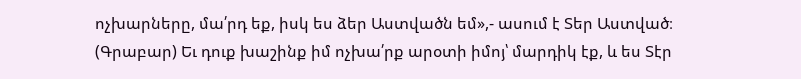ոչխարները, մա՛րդ եք, իսկ ես ձեր Աստվածն եմ»,- ասում է Տեր Աստված։
(Գրաբար) Եւ դուք խաշինք իմ ոչխա՛րք արօտի իմոյ՝ մարդիկ էք, և ես Տէր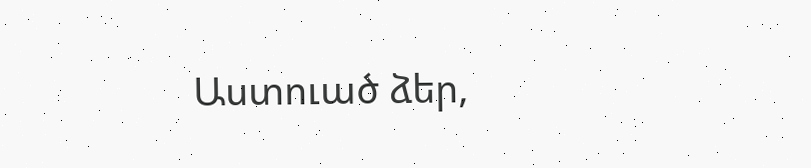Աստուած ձեր,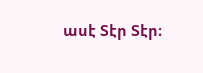ասէ Տէր Տէր։